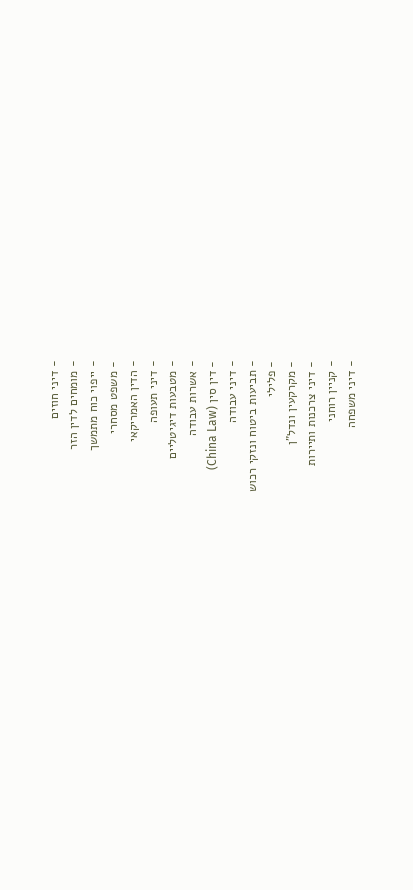- דיני חוזים
- מומחים לדין הזר
- ייפוי כוח מתמשך
- משפט מסחרי
- הדין האמריקאי
- דיני תעופה
- מטבעות דיגיטליים
- אשרות עבודה
- דין סין (China Law)
- דיני עבודה
- תביעות ביטוח ונזקי רכוש
- פלילי
- מקרקעין ונדל"ן
- דיני צרכנות ותיירות
- קניין רוחני
- דיני משפחה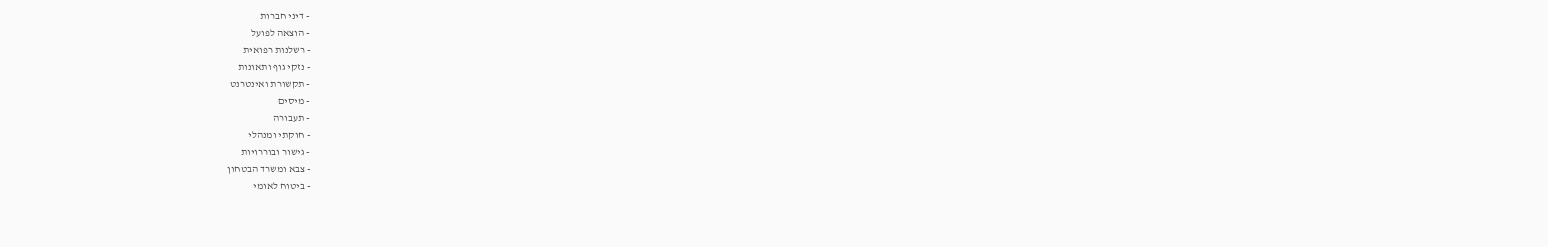- דיני חברות
- הוצאה לפועל
- רשלנות רפואית
- נזקי גוף ותאונות
- תקשורת ואינטרנט
- מיסים
- תעבורה
- חוקתי ומנהלי
- גישור ובוררויות
- צבא ומשרד הבטחון
- ביטוח לאומי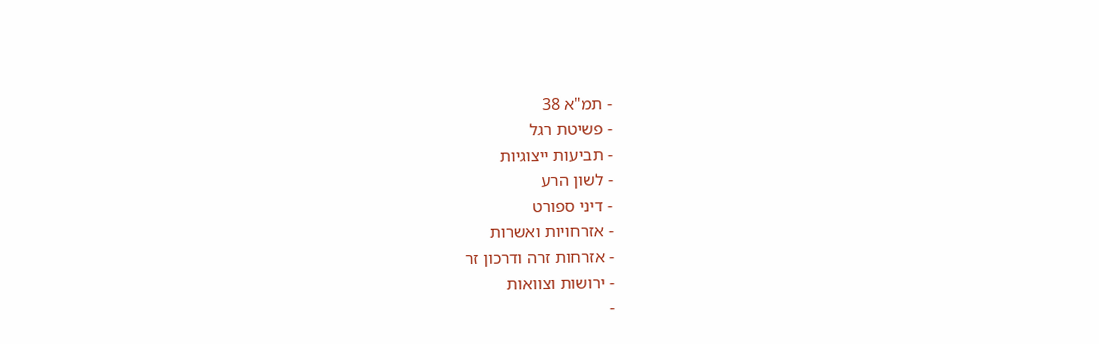- תמ"א 38
- פשיטת רגל
- תביעות ייצוגיות
- לשון הרע
- דיני ספורט
- אזרחויות ואשרות
- אזרחות זרה ודרכון זר
- ירושות וצוואות
-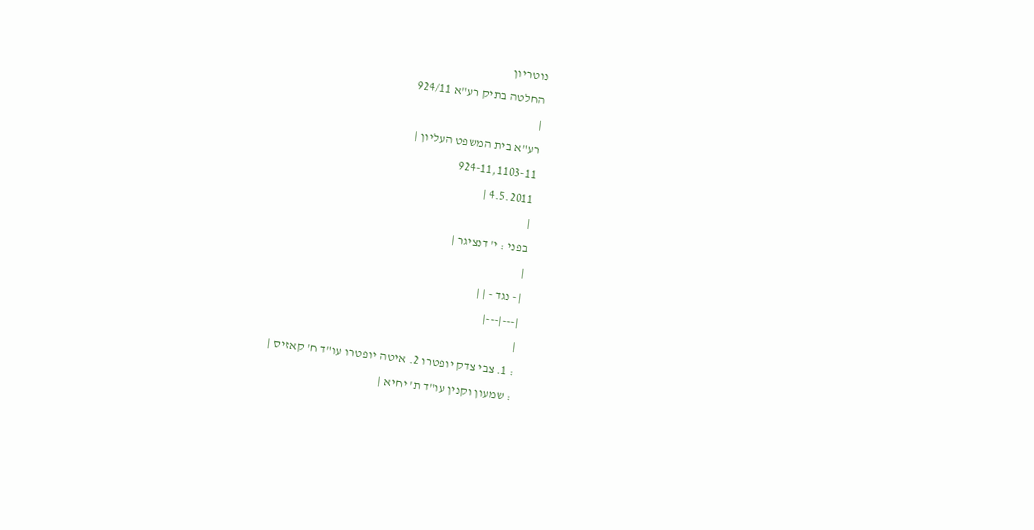נוטריון
החלטה בתיק רע"א 924/11
|
רע"א בית המשפט העליון |
924-11,1103-11
4.5.2011 |
|
בפני : י' דנציגר |
|
| - נגד - | |
|---|---|
|
: 1. צבי צדק יופטרו 2. איטה יופטרו עו"ד ח' קאזיס |
: שמעון וקנין עו"ד ת' יחיא |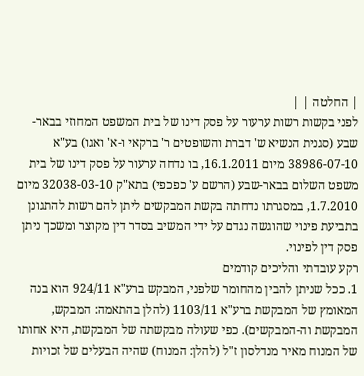| החלטה | |
לפני בקשות רשות ערעור על פסק דינו של בית המשפט המחוזי בבאר-שבע (סגנית הנשיא ש' דברת והשופטים ר' ברקאי ו-א' ואגו) בע"א 38986-07-10 מיום 16.1.2011, בו נדחה ערעור על פסק דינו של בית משפט השלום בבאר-שבע (הרשם ע' כפכפי) בתא"ק 32038-03-10 מיום 1.7.2010, במסגרתו נדחתה בקשת המבקשים ליתן להם רשות להתגונן בתביעת פינוי שהוגשה נגדם על ידי המשיב בסדר דין מקוצר ומשכך ניתן פסק דין לפינוי.
רקע עובדתי והליכים קודמים
1. ככל שניתן להבין מהחומר שלפני, המבקש ברע"א 924/11 הוא בנה המאומץ של המבקשת ברע"א 1103/11 (להלן בהתאמה: המבקש, המבקשת וה-המבקשים). כפי שעולה מבקשתה של המבקשת, היא אחותו של המנוח מאיר מנדלסון ז"ל (להלן: המנוח) שהיה הבעלים של זכויות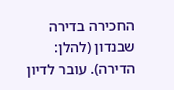החכירה בדירה שבנדון (להלן: הדירה). עובר לדיון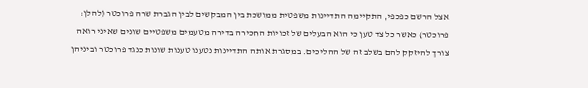אצל הרשם כפכפי, התקיימה התדיינות משפטית ממושכת בין המבקשים לבין הגברת שרה פרוכטר (להלן: פרוכטר) כאשר כל צד טען כי הוא הבעלים של זכויות החכירה בדירה מטעמים משפטיים שונים שאיני רואה צורך להיזקק להם בשלב זה של ההליכים. במסגרת אותה התדיינות נטענו טענות שונות כנגד פרוכטר וביניהן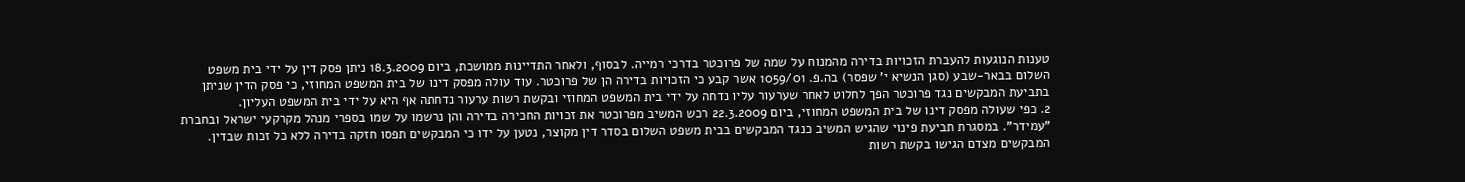טענות הנוגעות להעברת הזכויות בדירה מהמנוח על שמה של פרוכטר בדרכי רמייה. לבסוף, ולאחר התדיינות ממושכת, ביום 18.3.2009 ניתן פסק דין על ידי בית משפט השלום בבאר-שבע (סגן הנשיא י' שפסר) בה.פ. 1059/01 אשר קבע כי הזכויות בדירה הן של פרוכטר. עוד עולה מפסק דינו של בית המשפט המחוזי, כי פסק הדין שניתן בתביעת המבקשים נגד פרוכטר הפך לחלוט לאחר שערעור עליו נדחה על ידי בית המשפט המחוזי ובקשת רשות ערעור נדחתה אף היא על ידי בית המשפט העליון.
2. כפי שעולה מפסק דינו של בית המשפט המחוזי, ביום 22.3.2009 רכש המשיב מפרוכטר את זכויות החכירה בדירה והן נרשמו על שמו בספרי מנהל מקרקעי ישראל ובחברת "עמידר". במסגרת תביעת פינוי שהגיש המשיב כנגד המבקשים בבית משפט השלום בסדר דין מקוצר, נטען על ידו כי המבקשים תפסו חזקה בדירה ללא כל זכות שבדין. המבקשים מצדם הגישו בקשת רשות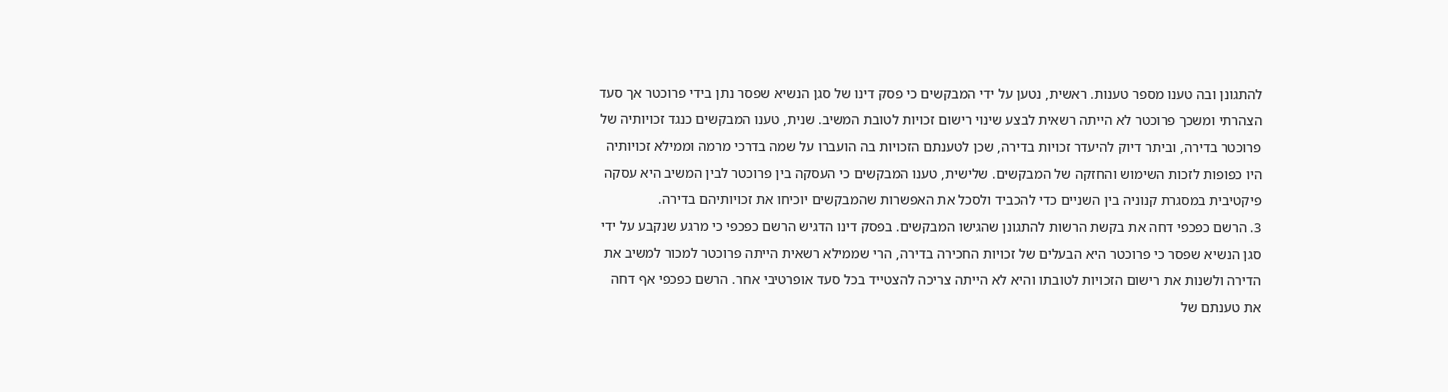להתגונן ובה טענו מספר טענות. ראשית, נטען על ידי המבקשים כי פסק דינו של סגן הנשיא שפסר נתן בידי פרוכטר אך סעד הצהרתי ומשכך פרוכטר לא הייתה רשאית לבצע שינוי רישום זכויות לטובת המשיב. שנית, טענו המבקשים כנגד זכויותיה של פרוכטר בדירה, וביתר דיוק להיעדר זכויות בדירה, שכן לטענתם הזכויות בה הועברו על שמה בדרכי מרמה וממילא זכויותיה היו כפופות לזכות השימוש והחזקה של המבקשים. שלישית, טענו המבקשים כי העסקה בין פרוכטר לבין המשיב היא עסקה פיקטיבית במסגרת קנוניה בין השניים כדי להכביד ולסכל את האפשרות שהמבקשים יוכיחו את זכויותיהם בדירה.
3. הרשם כפכפי דחה את בקשת הרשות להתגונן שהגישו המבקשים. בפסק דינו הדגיש הרשם כפכפי כי מרגע שנקבע על ידי סגן הנשיא שפסר כי פרוכטר היא הבעלים של זכויות החכירה בדירה, הרי שממילא רשאית הייתה פרוכטר למכור למשיב את הדירה ולשנות את רישום הזכויות לטובתו והיא לא הייתה צריכה להצטייד בכל סעד אופרטיבי אחר. הרשם כפכפי אף דחה את טענתם של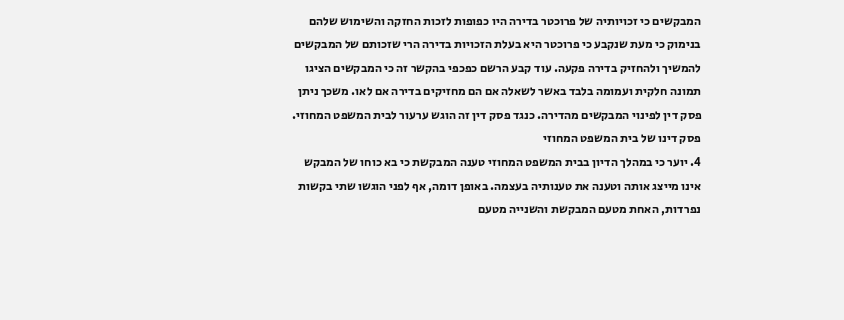המבקשים כי זכויותיה של פרוכטר בדירה היו כפופות לזכות החזקה והשימוש שלהם בנימוק כי מעת שנקבע כי פרוכטר היא בעלת הזכויות בדירה הרי שזכותם של המבקשים להמשיך ולהחזיק בדירה פקעה. עוד קבע הרשם כפכפי בהקשר זה כי המבקשים הציגו תמונה חלקית ועמומה בלבד באשר לשאלה אם הם מחזיקים בדירה אם לאו. משכך ניתן פסק דין לפינוי המבקשים מהדירה. כנגד פסק דין זה הוגש ערעור לבית המשפט המחוזי.
פסק דינו של בית המשפט המחוזי
4. יוער כי במהלך הדיון בבית המשפט המחוזי טענה המבקשת כי בא כוחו של המבקש אינו מייצג אותה וטענה את טענותיה בעצמה. באופן דומה, אף לפני הוגשו שתי בקשות נפרדות, האחת מטעם המבקשת והשנייה מטעם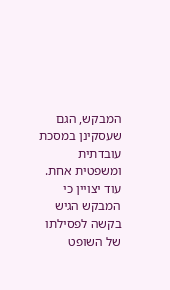המבקש, הגם שעסקינן במסכת עובדתית ומשפטית אחת. עוד יצויין כי המבקש הגיש בקשה לפסילתו של השופט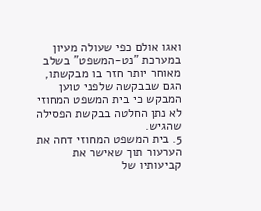ואגו אולם כפי שעולה מעיון במערכת "נט-המשפט" בשלב מאוחר יותר חזר בו מבקשתו, הגם שבבקשה שלפני טוען המבקש כי בית המשפט המחוזי לא נתן החלטה בבקשת הפסילה שהגיש.
5. בית המשפט המחוזי דחה את הערעור תוך שאישר את קביעותיו של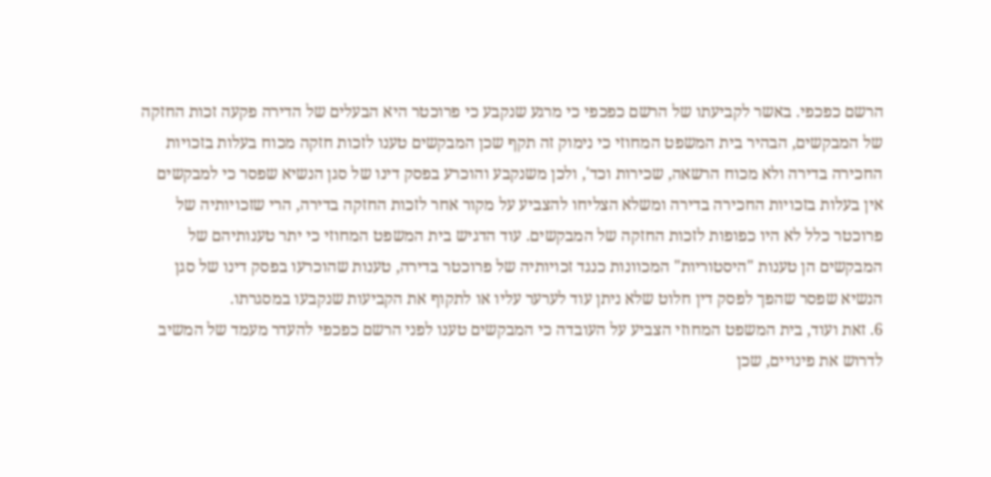הרשם כפכפי. באשר לקביעתו של הרשם כפכפי כי מרגע שנקבע כי פרוכטר היא הבעלים של הדירה פקעה זכות החזקה של המבקשים, הבהיר בית המשפט המחוזי כי נימוק זה תקף שכן המבקשים טענו לזכות חזקה מכוח בעלות בזכויות החכירה בדירה ולא מכוח הרשאה, שכירות וכד', ולכן משנקבע והוכרע בפסק דינו של סגן הנשיא שפסר כי למבקשים אין בעלות בזכויות החכירה בדירה ומשלא הצליחו להצביע על מקור אחר לזכות החזקה בדירה, הרי שזכויותיה של פרוכטר כלל לא היו כפופות לזכות החזקה של המבקשים. עוד הדגיש בית המשפט המחוזי כי יתר טענותיהם של המבקשים הן טענות "היסטוריות" המכוונות כנגד זכויותיה של פרוכטר בדירה, טענות שהוכרעו בפסק דינו של סגן הנשיא שפסר שהפך לפסק דין חלוט שלא ניתן עוד לערער עליו או לתקוף את הקביעות שנקבעו במסגרתו.
6. זאת ועוד, בית המשפט המחוזי הצביע על העובדה כי המבקשים טענו לפני הרשם כפכפי להעדר מעמד של המשיב לדרוש את פינויים, שכן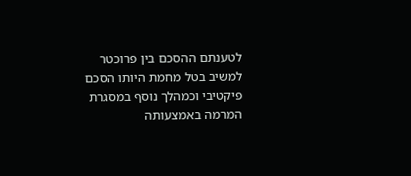לטענתם ההסכם בין פרוכטר למשיב בטל מחמת היותו הסכם פיקטיבי וכמהלך נוסף במסגרת המרמה באמצעותה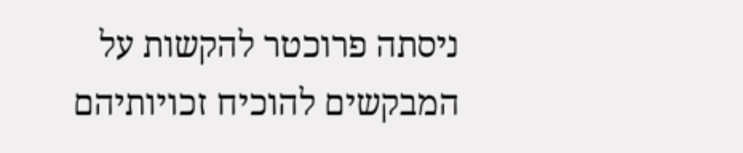ניסתה פרוכטר להקשות על המבקשים להוכיח זכויותיהם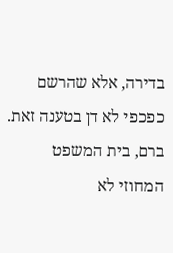בדירה, אלא שהרשם כפכפי לא דן בטענה זאת. ברם, בית המשפט המחוזי לא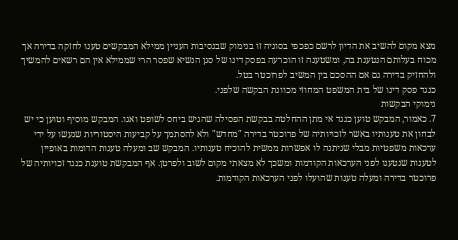מצא מקום להשיב את הדיון לרשם כפכפי בסוגיה זו בנימוק שבנסיבות העניין ממילא המבקשים טענו לחזקה בדירה אך מכוח בעלותם הנטענת בה, ומשטענה זו הוכרעה בפסק דינו של סגן הנשיא שפסר הרי שממילא אין הם רשאים להמשיך ולהחזיק בדירה גם אם ההסכם בין המשיב לפרוכטר בטל.
כנגד פסק דינו של בית המשפט המחוזי מכוונת הבקשה שלפני.
נימוקי הבקשות
7. כאמור, המבקש טוען כנגד אי מתן ההחלטה בבקשת הפסילה שהגיש ביחס לשופט ואגו. המבקש מוסיף וטוען כי יש לבחון את טענותיו באשר לזכויותיה של פרוכטר בדירה "מחדש" ולא להסתמך על קביעות היסטוריות שנעשו על ידי ערכאות משפטיות מבלי שניתנה לו אפשרות ממשית להוכיח טענותיו. המבקש שב ומעלה טענות הדומות באופיין לטענות שנטענו לפני הערכאות הקודמות ומשכך לא מצאתי מקום לשוב ולפרטן. אף המבקשת טוענת כנגד זכויותיה של פרוכטר בדירה ומעלה טענות שהועלו לפני הערכאות הקודמות.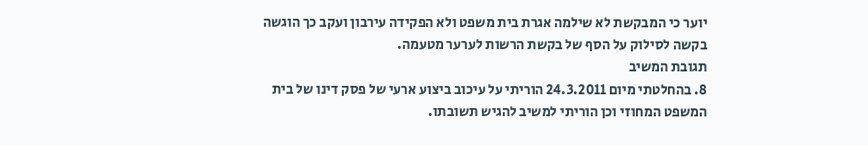יוער כי המבקשת לא שילמה אגרת בית משפט ולא הפקידה עירבון ועקב כך הוגשה בקשה לסילוק על הסף של בקשת הרשות לערער מטעמה.
תגובת המשיב
8. בהחלטתי מיום 24.3.2011 הוריתי על עיכוב ביצוע ארעי של פסק דינו של בית המשפט המחוזי וכן הוריתי למשיב להגיש תשובתו.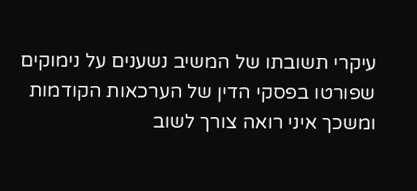עיקרי תשובתו של המשיב נשענים על נימוקים שפורטו בפסקי הדין של הערכאות הקודמות ומשכך איני רואה צורך לשוב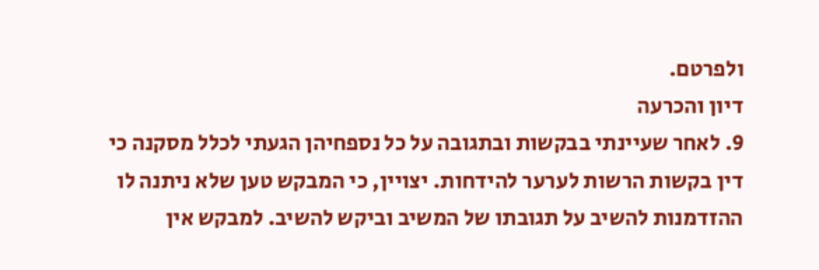ולפרטם.
דיון והכרעה
9. לאחר שעיינתי בבקשות ובתגובה על כל נספחיהן הגעתי לכלל מסקנה כי דין בקשות הרשות לערער להידחות. יצויין, כי המבקש טען שלא ניתנה לו ההזדמנות להשיב על תגובתו של המשיב וביקש להשיב. למבקש אין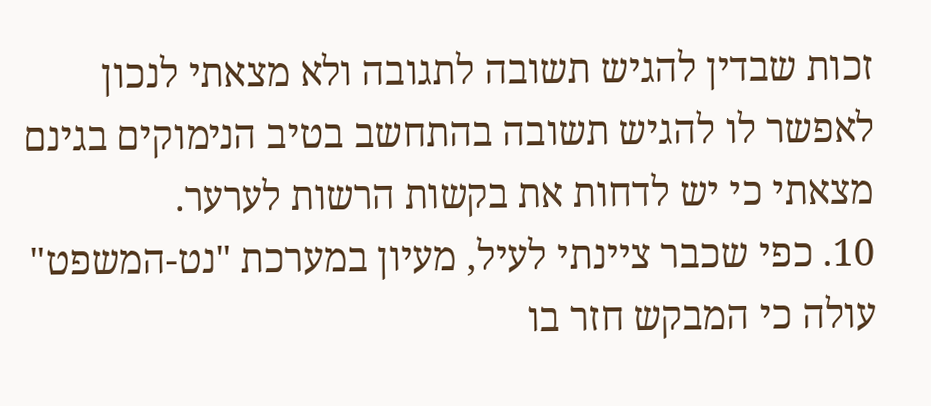זכות שבדין להגיש תשובה לתגובה ולא מצאתי לנכון לאפשר לו להגיש תשובה בהתחשב בטיב הנימוקים בגינם מצאתי כי יש לדחות את בקשות הרשות לערער.
10. כפי שכבר ציינתי לעיל, מעיון במערכת "נט-המשפט" עולה כי המבקש חזר בו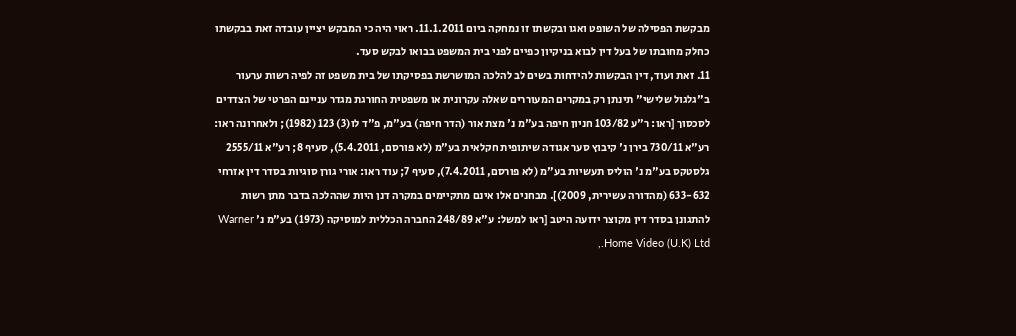מבקשת הפסילה של השופט ואגו ובקשתו זו נמחקה ביום 11.1.2011. ראוי היה כי המבקש יציין עובדה זאת בבקשתו כחלק מחובתו של בעל דין לבוא בניקיון כפיים לפני בית המשפט בבואו לבקש סעד.
11. זאת ועוד, דין הבקשות להידחות בשים לב להלכה המושרשת בפסיקתו של בית משפט זה לפיה רשות ערעור ב"גלגול שלישי" תינתן רק במקרים המעוררים שאלה עקרונית או משפטית החורגת מגדר עניינם הפרטי של הצדדים לסכסוך [ראו: ר"ע 103/82 חניון חיפה בע"מ נ' מצת אור (הדר חיפה) בע"מ, פ"ד לו(3) 123 (1982); ולאחרונה ראו: רע"א 730/11 בירן נ' קיבוץ סער אגודה שיתופית חקלאית בע"מ (לא פורסם, 5.4.2011), סעיף 8; רע"א 2555/11 גלסטקס בע"מ נ' הוליס תעשיות בע"מ (לא פורסם, 7.4.2011), סעיף 7; עוד ראו: אורי גורן סוגיות בסדר דין אזרחי 633-632 (מהדורה עשירית, 2009)]. מבחנים אלו אינם מתקיימים במקרה דנן היות שההלכה בדבר מתן רשות להתגונן בסדר דין מקוצר ידועה היטב [ראו למשל: ע"א 248/89 החברה הכללית למוסיקה (1973) בע"מ נ' Warner Home Video (U.K) Ltd.,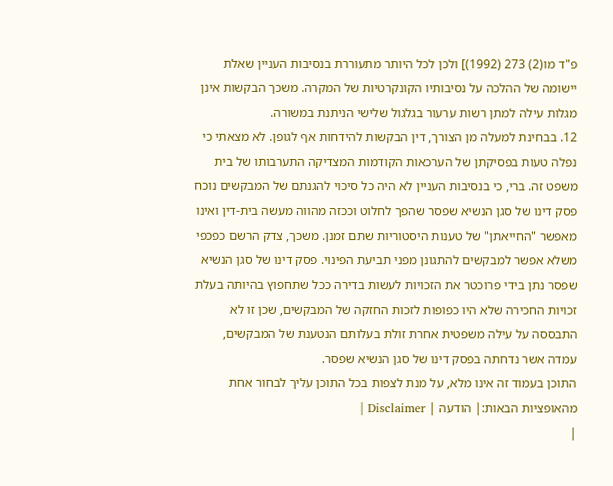פ"ד מו(2) 273 (1992)] ולכן לכל היותר מתעוררת בנסיבות העניין שאלת יישומה של ההלכה על נסיבותיו הקונקרטיות של המקרה. משכך הבקשות אינן מגלות עילה למתן רשות ערעור בגלגול שלישי הניתנת במשורה.
12. בבחינת למעלה מן הצורך, דין הבקשות להידחות אף לגופן. לא מצאתי כי נפלה טעות בפסיקתן של הערכאות הקודמות המצדיקה התערבותו של בית משפט זה. ברי, כי בנסיבות העניין לא היה כל סיכוי להגנתם של המבקשים נוכח פסק דינו של סגן הנשיא שפסר שהפך לחלוט וככזה מהווה מעשה בית-דין ואינו מאפשר "החייאתן" של טענות היסטוריות שתם זמנן. משכך, צדק הרשם כפכפי משלא אפשר למבקשים להתגונן מפני תביעת הפינוי. פסק דינו של סגן הנשיא שפסר נתן בידי פרוכטר את הזכויות לעשות בדירה ככל שתחפוץ בהיותה בעלת זכויות החכירה שלא היו כפופות לזכות החזקה של המבקשים, שכן זו לא התבססה על עילה משפטית אחרת זולת בעלותם הנטענת של המבקשים, עמדה אשר נדחתה בפסק דינו של סגן הנשיא שפסר.
התוכן בעמוד זה אינו מלא, על מנת לצפות בכל התוכן עליך לבחור אחת מהאופציות הבאות:| הודעה | Disclaimer |
|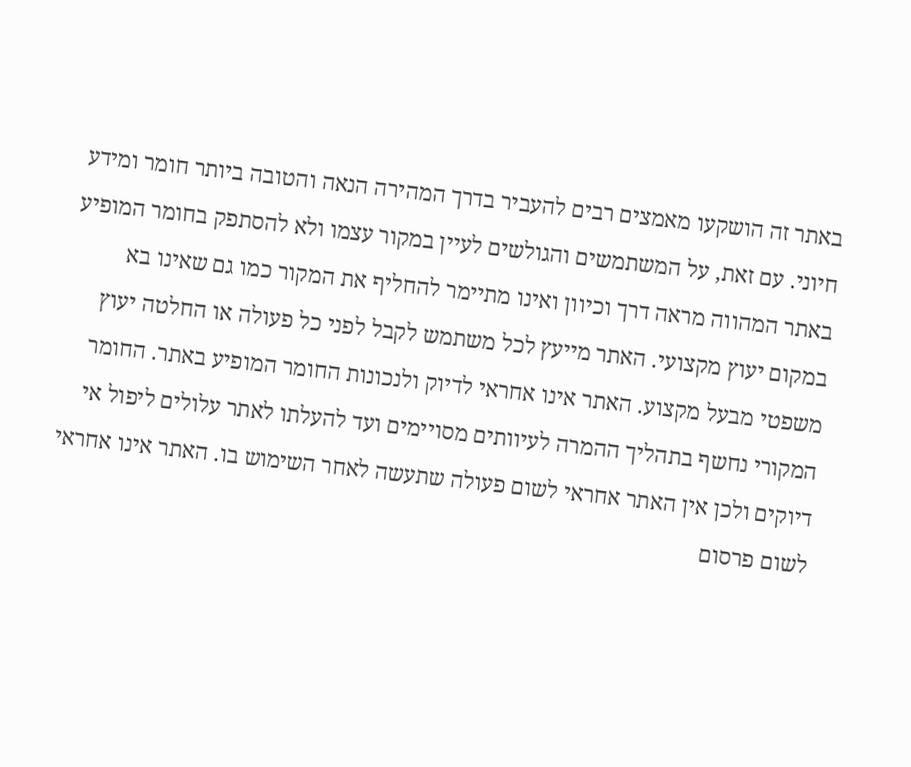באתר זה הושקעו מאמצים רבים להעביר בדרך המהירה הנאה והטובה ביותר חומר ומידע חיוני. עם זאת, על המשתמשים והגולשים לעיין במקור עצמו ולא להסתפק בחומר המופיע באתר המהווה מראה דרך וכיוון ואינו מתיימר להחליף את המקור כמו גם שאינו בא במקום יעוץ מקצועי. האתר מייעץ לכל משתמש לקבל לפני כל פעולה או החלטה יעוץ משפטי מבעל מקצוע. האתר אינו אחראי לדיוק ולנכונות החומר המופיע באתר. החומר המקורי נחשף בתהליך ההמרה לעיוותים מסויימים ועד להעלתו לאתר עלולים ליפול אי דיוקים ולכן אין האתר אחראי לשום פעולה שתעשה לאחר השימוש בו. האתר אינו אחראי לשום פרסום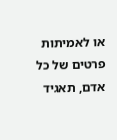או לאמיתות פרטים של כל אדם, תאגיד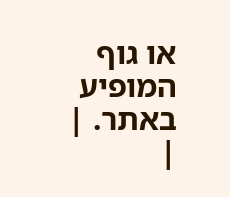או גוף המופיע באתר. |
|